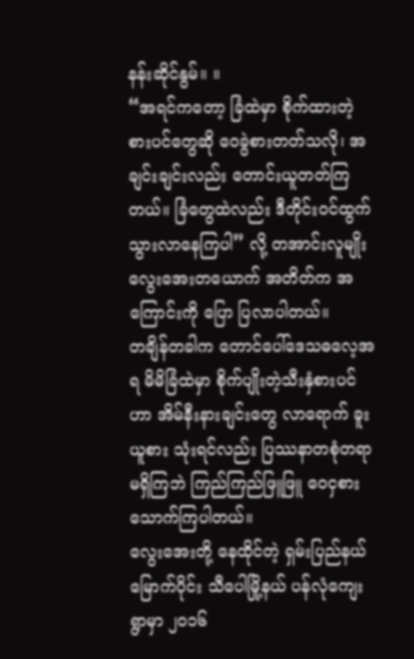နန်းဆိုင်နွမ်။ ။
“အရင်ကတော့ ခြံထဲမှာ စိုက်ထားတဲ့စားပင်တွေဆို ဝေခွဲစားတတ်သလို၊ အချင်းချင်းလည်း တောင်းယူတတ်ကြတယ်။ ခြံတွေထဲလည်း ဒီတိုင်းဝင်ထွက်သွားလာနေကြပါ” လို့ တအာင်းလူမျိုး လွေးအေးတယောက် အတိတ်က အကြောင်းကို ပြော ပြလာပါတယ်။
တချိန်တခါက တောင်ပေါ်ဒေသဓလေ့အရ မိမိခြံထဲမှာ စိုက်ပျိုးတဲ့သီးနှံစားပင်ဟာ အိမ်နီးနားချင်းတွေ လာရောက် ခူးယူစား သုံးရင်လည်း ပြဿနာတစုံတရာမရှိကြဘဲ ကြည်ကြည်ဖြူဖြူ ဝေငှစားသောက်ကြပါတယ်။
လွေးအေးတို့ နေထိုင်တဲ့ ရှမ်းပြည်နယ်မြောက်ပိုင်း သီပေါမြို့နယ် ပန်လုံကျေးရွာမှာ ၂၀၁၆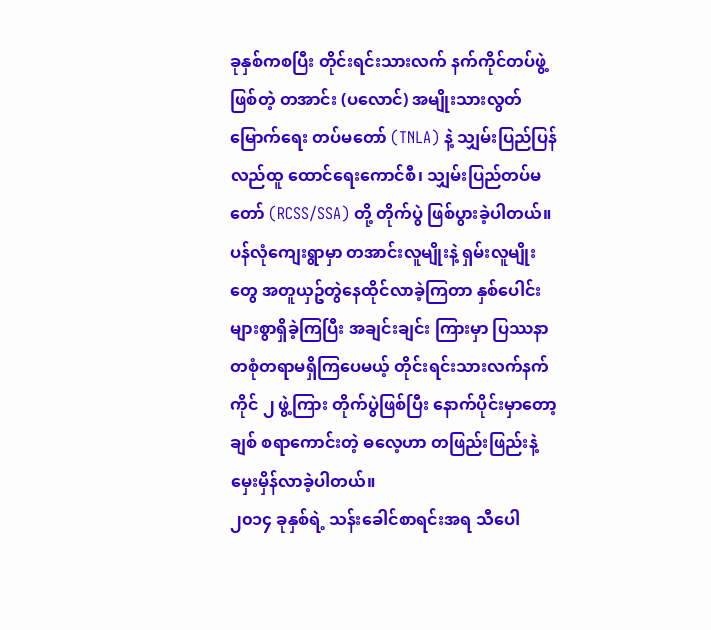ခုနှစ်ကစပြီး တိုင်းရင်းသားလက် နက်ကိုင်တပ်ဖွဲ့ဖြစ်တဲ့ တအာင်း (ပလောင်) အမျိုးသားလွတ်မြောက်ရေး တပ်မတော် (TNLA) နဲ့ သျှမ်းပြည်ပြန်လည်ထူ ထောင်ရေးကောင်စီ၊ သျှမ်းပြည်တပ်မတော် (RCSS/SSA) တို့ တိုက်ပွဲ ဖြစ်ပွားခဲ့ပါတယ်။
ပန်လုံကျေးရွာမှာ တအာင်းလူမျိုးနဲ့ ရှမ်းလူမျိုးတွေ အတူယှဥ်တွဲနေထိုင်လာခဲ့ကြတာ နှစ်ပေါင်းများစွာရှိခဲ့ကြပြီး အချင်းချင်း ကြားမှာ ပြဿနာတစုံတရာမရှိကြပေမယ့် တိုင်းရင်းသားလက်နက်ကိုင် ၂ ဖွဲ့ကြား တိုက်ပွဲဖြစ်ပြီး နောက်ပိုင်းမှာတော့ ချစ် စရာကောင်းတဲ့ ဓလေ့ဟာ တဖြည်းဖြည်းနဲ့ မှေးမှိန်လာခဲ့ပါတယ်။
၂၀၁၄ ခုနှစ်ရဲ့ သန်းခေါင်စာရင်းအရ သီပေါ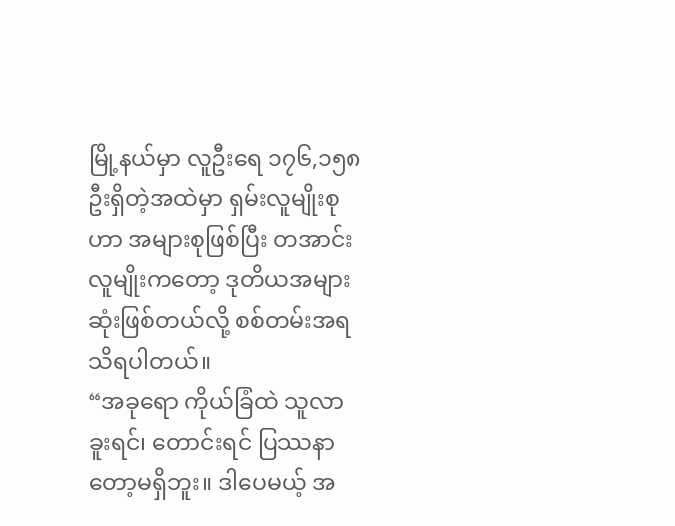မြို့နယ်မှာ လူဦးရေ ၁၇၆,၁၅၈ ဦးရှိတဲ့အထဲမှာ ရှမ်းလူမျိုးစုဟာ အများစုဖြစ်ပြီး တအာင်းလူမျိုးကတော့ ဒုတိယအများဆုံးဖြစ်တယ်လို့ စစ်တမ်းအရ သိရပါတယ်။
“အခုရော ကိုယ်ခြံထဲ သူလာခူးရင်၊ တောင်းရင် ပြဿနာတော့မရှိဘူး။ ဒါပေမယ့် အ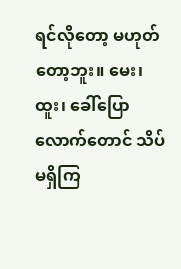ရင်လိုတော့ မဟုတ်တော့ဘူး။ မေး၊ ထူး၊ ခေါ်ပြောလောက်တောင် သိပ်မရှိကြ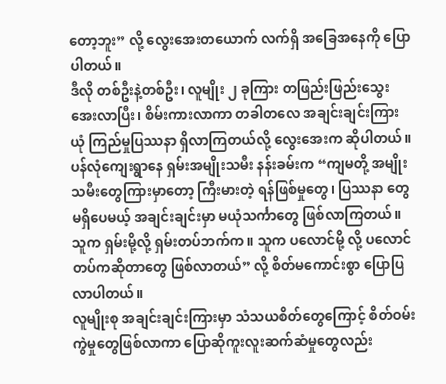တော့ဘူး” လို့ လွေးအေးတယောက် လက်ရှိ အခြေအနေကို ပြောပါတယ်။
ဒီလို တစ်ဦးနဲ့တစ်ဦး၊ လူမျိုး ၂ ခုကြား တဖြည်းဖြည်းသွေးအေးလာပြီး၊ စိမ်းကားလာကာ တခါတလေ အချင်းချင်းကြား ယုံ ကြည်မှုပြဿနာ ရှိလာကြတယ်လို့ လွေးအေးက ဆိုပါတယ်။
ပန်လုံကျေးရွာနေ ရှမ်းအမျိုးသမီး နန်းခမ်းက “ကျမတို့ အမျိုးသမီးတွေကြားမှာတော့ ကြီးမားတဲ့ ရန်ဖြစ်မှုတွေ၊ ပြဿနာ တွေမရှိပေမယ့် အချင်းချင်းမှာ မယုံသင်္ကာတွေ ဖြစ်လာကြတယ်။ သူက ရှမ်းမို့လို့ ရှမ်းတပ်ဘက်က။ သူက ပလောင်မို့ လို့ ပလောင်တပ်ကဆိုတာတွေ ဖြစ်လာတယ်” လို့ စိတ်မကောင်းစွာ ပြောပြလာပါတယ်။
လူမျိုးစု အချင်းချင်းကြားမှာ သံသယစိတ်တွေကြောင့် စိတ်ဝမ်းကွဲမှုတွေဖြစ်လာကာ ပြောဆိုကူးလူးဆက်ဆံမှုတွေလည်း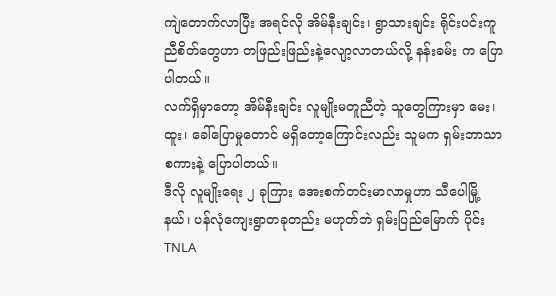ကျဲတောက်လာပြီး အရင်လို အိမ်နီးချင်း၊ ရွာသားချင်း ရိုင်းပင်းကူညီစိတ်တွေဟာ တဖြည်းဖြည်းနဲ့လျော့လာတယ်လို့ နန်းခမ်း က ပြောပါတယ်။
လက်ရှိမှာတော့ အိမ်နီးချင်း လူမျိုးမတူညီတဲ့ သူတွေကြားမှာ မေး၊ ထူး၊ ခေါ်ပြောမှုတောင် မရှိတော့ကြောင်းလည်း သူမက ရှမ်းဘာသာစကားနဲ့ ပြောပါတယ်။
ဒီလို လူမျိုးရေး ၂ ခုကြား အေးစက်တင်းမာလာမှုဟာ သီပေါမြို့နယ်၊ ပန်လုံကျေးရွာတခုတည်း မဟုတ်ဘဲ ရှမ်းပြည်မြောက် ပိုင်း TNLA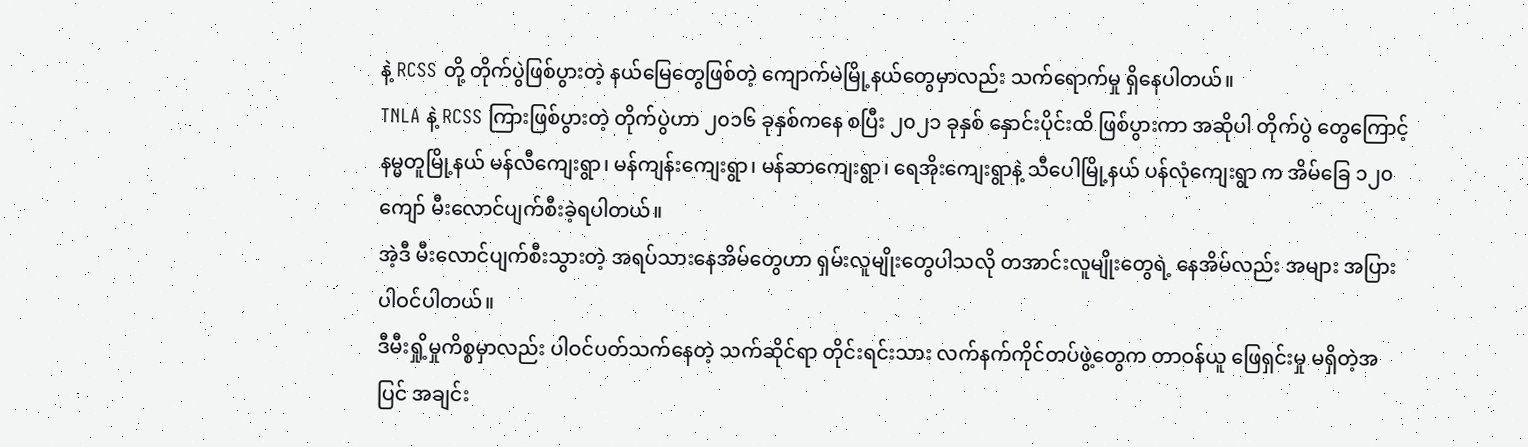နဲ့ RCSS တို့ တိုက်ပွဲဖြစ်ပွားတဲ့ နယ်မြေတွေဖြစ်တဲ့ ကျောက်မဲမြို့နယ်တွေမှာလည်း သက်ရောက်မှု ရှိနေပါတယ်။
TNLA နဲ့ RCSS ကြားဖြစ်ပွားတဲ့ တိုက်ပွဲဟာ ၂၀၁၆ ခုနှစ်ကနေ စပြီး ၂၀၂၁ ခုနှစ် နှောင်းပိုင်းထိ ဖြစ်ပွားကာ အဆိုပါ တိုက်ပွဲ တွေကြောင့် နမ္မတူမြို့နယ် မန်လီကျေးရွာ၊ မန်ကျန်းကျေးရွာ၊ မန်ဆာကျေးရွာ၊ ရေအိုးကျေးရွာနဲ့ သီပေါမြို့နယ် ပန်လုံကျေးရွာ က အိမ်ခြေ ၁၂၀ ကျော် မီးလောင်ပျက်စီးခဲ့ရပါတယ်။
အဲ့ဒီ မီးလောင်ပျက်စီးသွားတဲ့ အရပ်သားနေအိမ်တွေဟာ ရှမ်းလူမျိုးတွေပါသလို တအာင်းလူမျိုးတွေရဲ့ နေအိမ်လည်း အများ အပြား ပါဝင်ပါတယ်။
ဒီမီးရှို့မှုကိစ္စမှာလည်း ပါဝင်ပတ်သက်နေတဲ့ သက်ဆိုင်ရာ တိုင်းရင်းသား လက်နက်ကိုင်တပ်ဖွဲ့တွေက တာဝန်ယူ ဖြေရှင်းမှု မရှိတဲ့အပြင် အချင်း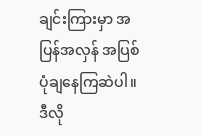ချင်းကြားမှာ အပြန်အလှန် အပြစ်ပုံချနေကြဆဲပါ။
ဒီလို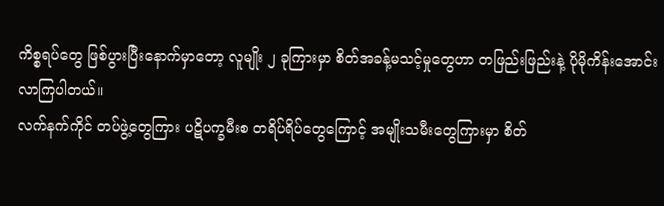ကိစ္စရပ်တွေ ဖြစ်ပွားပြီးနောက်မှာတော့ လူမျိုး ၂ ခုကြားမှာ စိတ်အခန့်မသင့်မှုတွေဟာ တဖြည်းဖြည်းနဲ့ ပိုမိုကိန်းအောင်း လာကြပါတယ်။
လက်နက်ကိုင် တပ်ဖွဲ့တွေကြား ပဋိပက္ခမီးစ တရိပ်ရိပ်တွေကြောင့် အမျိုးသမီးတွေကြားမှာ စိတ်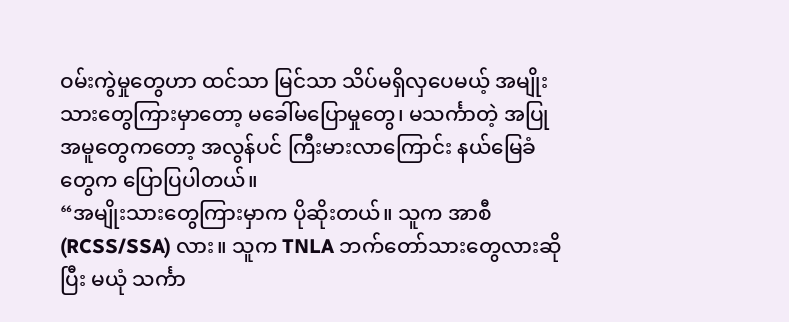ဝမ်းကွဲမှုတွေဟာ ထင်သာ မြင်သာ သိပ်မရှိလှပေမယ့် အမျိုးသားတွေကြားမှာတော့ မခေါ်မပြောမှုတွေ၊ မသင်္ကာတဲ့ အပြုအမူတွေကတော့ အလွန်ပင် ကြီးမားလာကြောင်း နယ်မြေခံတွေက ပြောပြပါတယ်။
“အမျိုးသားတွေကြားမှာက ပိုဆိုးတယ်။ သူက အာစီ (RCSS/SSA) လား။ သူက TNLA ဘက်တော်သားတွေလားဆိုပြီး မယုံ သင်္ကာ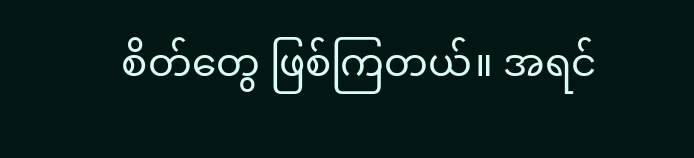စိတ်တွေ ဖြစ်ကြတယ်။ အရင်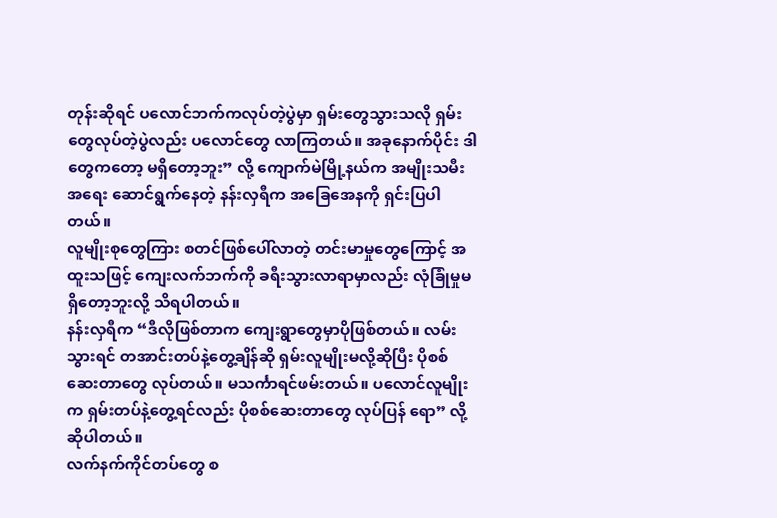တုန်းဆိုရင် ပလောင်ဘက်ကလုပ်တဲ့ပွဲမှာ ရှမ်းတွေသွားသလို ရှမ်းတွေလုပ်တဲ့ပွဲလည်း ပလောင်တွေ လာကြတယ်။ အခုနောက်ပိုင်း ဒါတွေကတော့ မရှိတော့ဘူး” လို့ ကျောက်မဲမြို့နယ်က အမျိုးသမီးအရေး ဆောင်ရွက်နေတဲ့ နန်းလှရီက အခြေအေနကို ရှင်းပြပါတယ်။
လူမျိုးစုတွေကြား စတင်ဖြစ်ပေါ်လာတဲ့ တင်းမာမှုတွေကြောင့် အထူးသဖြင့် ကျေးလက်ဘက်ကို ခရီးသွားလာရာမှာလည်း လုံခြုံမှုမရှိတော့ဘူးလို့ သိရပါတယ်။
နန်းလှရီက “ဒီလိုဖြစ်တာက ကျေးရွာတွေမှာပိုဖြစ်တယ်။ လမ်းသွားရင် တအာင်းတပ်နဲ့တွေ့ချိန်ဆို ရှမ်းလူမျိုးမလို့ဆိုပြီး ပိုစစ် ဆေးတာတွေ လုပ်တယ်။ မသင်္ကာရင်ဖမ်းတယ်။ ပလောင်လူမျိုးက ရှမ်းတပ်နဲ့တွေ့ရင်လည်း ပိုစစ်ဆေးတာတွေ လုပ်ပြန် ရော” လို့ ဆိုပါတယ်။
လက်နက်ကိုင်တပ်တွေ စ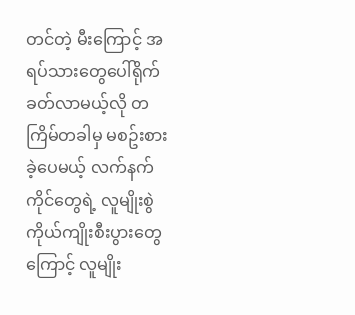တင်တဲ့ မီးကြောင့် အရပ်သားတွေပေါ်ရိုက်ခတ်လာမယ့်လို တကြိမ်တခါမှ မစဥ်းစားခဲ့ပေမယ့် လက်နက်ကိုင်တွေရဲ့ လူမျိုးစွဲ ကိုယ်ကျိုးစီးပွားတွေကြောင့် လူမျိုး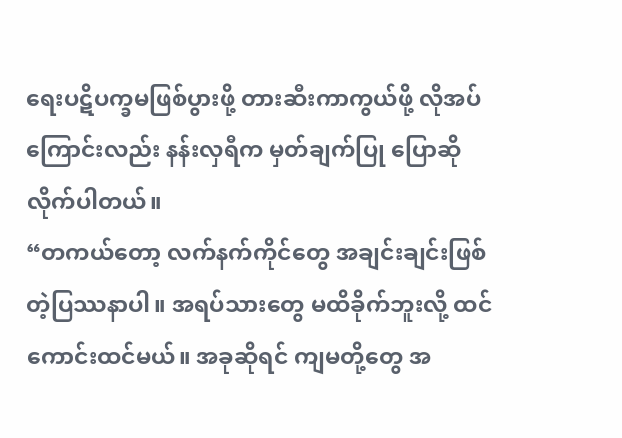ရေးပဋိပက္ခမဖြစ်ပွားဖို့ တားဆီးကာကွယ်ဖို့ လိုအပ် ကြောင်းလည်း နန်းလှရီက မှတ်ချက်ပြု ပြောဆိုလိုက်ပါတယ်။
“တကယ်တော့ လက်နက်ကိုင်တွေ အချင်းချင်းဖြစ်တဲ့ပြဿနာပါ။ အရပ်သားတွေ မထိခိုက်ဘူးလို့ ထင်ကောင်းထင်မယ်။ အခုဆိုရင် ကျမတို့တွေ အ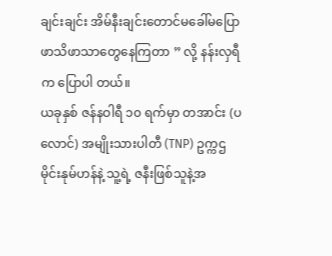ချင်းချင်း အိမ်နီးချင်းတောင်မခေါ်မပြော ဖာသိဖာသာတွေနေကြတာ ” လို့ နန်းလှရီက ပြောပါ တယ်။
ယခုနှစ် ဇန်နဝါရီ ၁၀ ရက်မှာ တအာင်း (ပလောင်) အမျိုးသားပါတီ (TNP) ဥက္ကဌ မိုင်းနုမ်ဟန်နဲ့ သူ့ရဲ့ ဇနီးဖြစ်သူနဲ့အ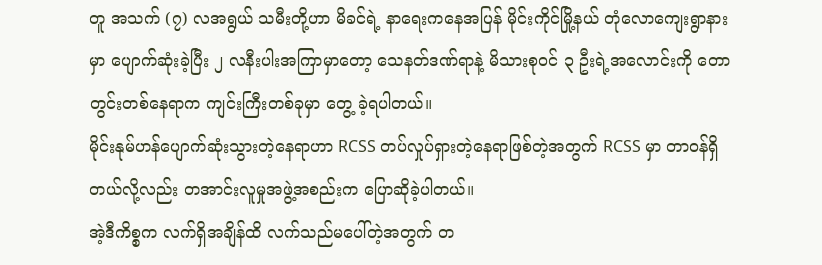တူ အသက် (၇) လအရွယ် သမီးတို့ဟာ မိခင်ရဲ့ နာရေးကနေအပြန် မိုင်းကိုင်မြို့နယ် တုံလောကျေးရွာနားမှာ ပျောက်ဆုံးခဲ့ပြီး ၂ လနီးပါးအကြာမှာတော့ သေနတ်ဒဏ်ရာနဲ့ မိသားစုဝင် ၃ ဦးရဲ့အလောင်းကို တောတွင်းတစ်နေရာက ကျင်းကြီးတစ်ခုမှာ တွေ့ ခဲ့ရပါတယ်။
မိုင်းနုမ်ဟန်ပျောက်ဆုံးသွားတဲ့နေရာဟာ RCSS တပ်လှုပ်ရှားတဲ့နေရာဖြစ်တဲ့အတွက် RCSS မှာ တာဝန်ရှိတယ်လို့လည်း တအာင်းလူမှုအဖွဲ့အစည်းက ပြောဆိုခဲ့ပါတယ်။
အဲ့ဒီကိစ္စက လက်ရှိအချိန်ထိ လက်သည်မပေါ်တဲ့အတွက် တ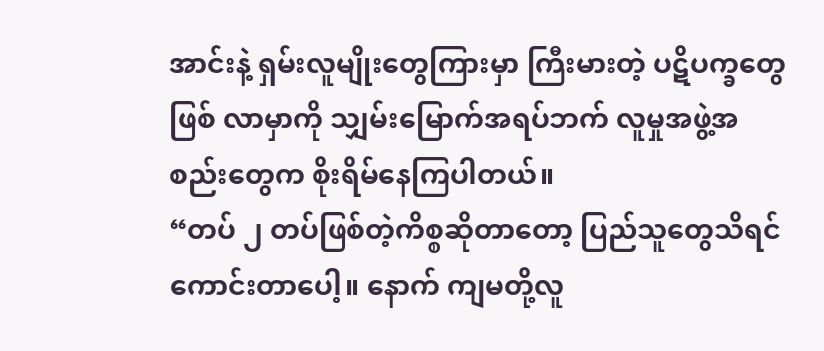အာင်းနဲ့ ရှမ်းလူမျိုးတွေကြားမှာ ကြီးမားတဲ့ ပဋိပက္ခတွေ ဖြစ် လာမှာကို သျှမ်းမြောက်အရပ်ဘက် လူမှုအဖွဲ့အစည်းတွေက စိုးရိမ်နေကြပါတယ်။
“တပ် ၂ တပ်ဖြစ်တဲ့ကိစ္စဆိုတာတော့ ပြည်သူတွေသိရင် ကောင်းတာပေါ့။ နောက် ကျမတို့လူ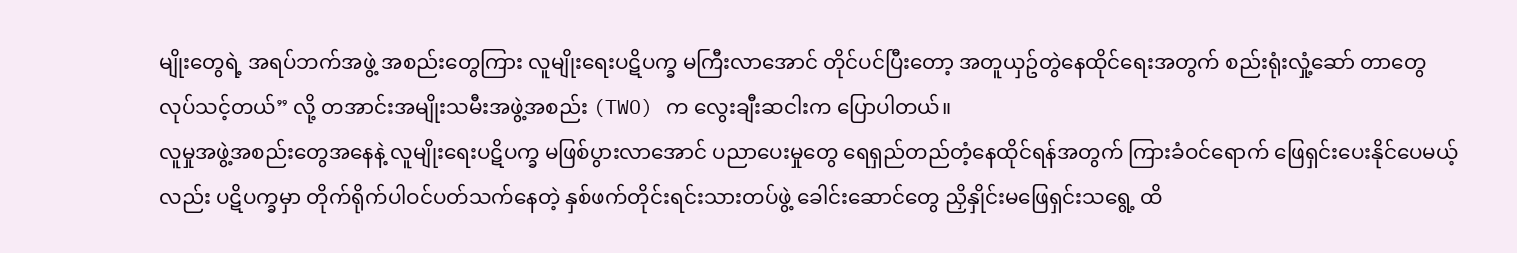မျိုးတွေရဲ့ အရပ်ဘက်အဖွဲ့ အစည်းတွေကြား လူမျိုးရေးပဋိပက္ခ မကြီးလာအောင် တိုင်ပင်ပြီးတော့ အတူယှဥ်တွဲနေထိုင်ရေးအတွက် စည်းရုံးလှုံ့ဆော် တာတွေ လုပ်သင့်တယ်” လို့ တအာင်းအမျိုးသမီးအဖွဲ့အစည်း (TWO) က လွေးချီးဆငါးက ပြောပါတယ်။
လူမှုအဖွဲ့အစည်းတွေအနေနဲ့ လူမျိုးရေးပဋိပက္ခ မဖြစ်ပွားလာအောင် ပညာပေးမှုတွေ ရေရှည်တည်တံ့နေထိုင်ရန်အတွက် ကြားခံဝင်ရောက် ဖြေရှင်းပေးနိုင်ပေမယ့်လည်း ပဋိပက္ခမှာ တိုက်ရိုက်ပါဝင်ပတ်သက်နေတဲ့ နှစ်ဖက်တိုင်းရင်းသားတပ်ဖွဲ့ ခေါင်းဆောင်တွေ ညှိနှိုင်းမဖြေရှင်းသရွေ့ ထိ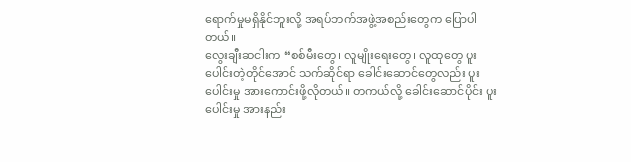ရောက်မှုမရှိနိုင်ဘူးလို့ အရပ်ဘက်အဖွဲ့အစည်းတွေက ပြောပါတယ်။
လွေးချီးဆငါးက “စစ်မီးတွေ၊ လူမျိုးရေးတွေ၊ လူထုတွေ ပူးပေါင်းတဲ့တိုင်အောင် သက်ဆိုင်ရာ ခေါင်းဆောင်တွေလည်း ပူး ပေါင်းမှု အားကောင်းဖို့လိုတယ်။ တကယ်လို့ ခေါင်းဆောင်ပိုင်း ပူးပေါင်းမှု အားနည်း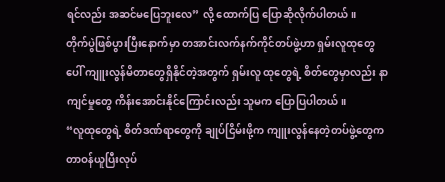ရင်လည်း အဆင်မပြေဘူးလေ” လို့ ထောက်ပြ ပြောဆိုလိုက်ပါတယ်။
တိုက်ပွဲဖြစ်ပွားပြီးနောက်မှာ တအာင်းလက်နက်ကိုင်တပ်ဖွဲ့ဟာ ရှမ်းလူထုတွေပေါ် ကျူးလွန်မိတာတွေရှိနိုင်တဲ့အတွက် ရှမ်းလူ ထုတွေရဲ့ စိတ်တွေမှာလည်း နာကျင်မှုတွေ ကိန်းအောင်းနိုင်ကြောင်းလည်း သူမက ပြောပြပါတယ်။
“လူထုတွေရဲ့ စိတ်ဒဏ်ရာတွေကို ချုပ်ငြိမ်းဖို့က ကျူးလွန်နေတဲ့တပ်ဖွဲ့တွေက တာဝန်ယူပြီးလုပ်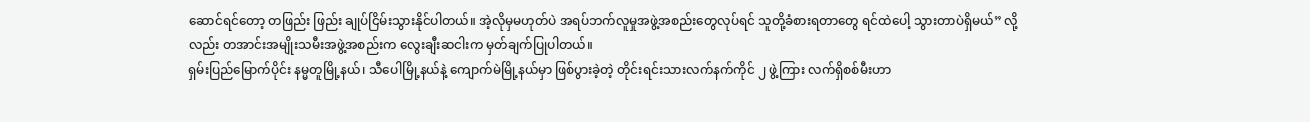ဆောင်ရင်တော့ တဖြည်း ဖြည်း ချုပ်ငြိမ်းသွားနိုင်ပါတယ်။ အဲ့လိုမှမဟုတ်ပဲ အရပ်ဘက်လူမှုအဖွဲ့အစည်းတွေလုပ်ရင် သူတို့ခံစားရတာတွေ ရင်ထဲပေါ့ သွားတာပဲရှိမယ်” လို့လည်း တအာင်းအမျိုးသမီးအဖွဲ့အစည်းက လွေးချီးဆငါးက မှတ်ချက်ပြုပါတယ်။
ရှမ်းပြည်မြောက်ပိုင်း နမ္မတူမြို့နယ်၊ သီပေါမြို့နယ်နဲ့ ကျောက်မဲမြို့နယ်မှာ ဖြစ်ပွားခဲ့တဲ့ တိုင်းရင်းသားလက်နက်ကိုင် ၂ ဖွဲ့ကြား လက်ရှိစစ်မီးဟာ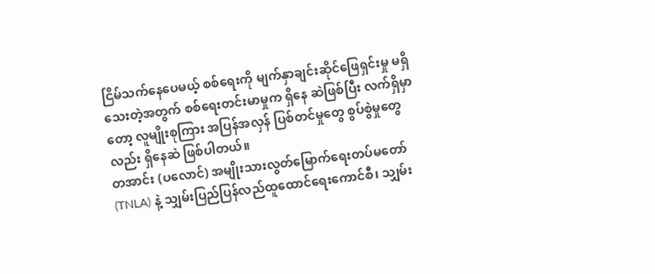ငြိမ်သက်နေပေမယ့် စစ်ရေးကို မျက်နှာချင်းဆိုင်ဖြေရှင်းမှု မရှိသေးတဲ့အတွက် စစ်ရေးတင်းမာမှုက ရှိနေ ဆဲဖြစ်ပြီး လက်ရှိမှာတော့ လူမျိုးစုကြား အပြန်အလှန် ပြစ်တင်မှုတွေ စွပ်စွဲမှုတွေလည်း ရှိနေဆဲ ဖြစ်ပါတယ်။
တအာင်း (ပလောင်) အမျိုးသားလွတ်မြောက်ရေးတပ်မတော် (TNLA) နဲ့ သျှမ်းပြည်ပြန်လည်ထူထောင်ရေးကောင်စီ၊ သျှမ်း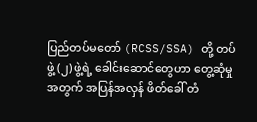ပြည်တပ်မတော် (RCSS/SSA) တို့ တပ်ဖွဲ့ (၂) ဖွဲ့ရဲ့ ခေါင်းဆောင်တွေဟာ တွေ့ဆုံမှုအတွက် အပြန်အလှန် ဖိတ်ခေါ် တံ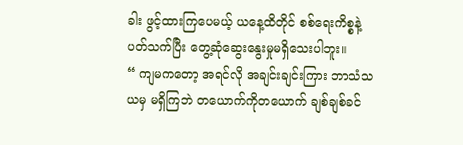ခါး ဖွင့်ထားကြပေမယ့် ယနေ့ထိတိုင် စစ်ရေးကိစ္စနဲ့ပတ်သက်ပြီး တွေ့ဆုံဆွေးနွေးမှုမရှိသေးပါဘူး။
“ ကျမကတော့ အရင်လို အချင်းချင်းကြား ဘာသံသယမှ မရှိကြဘဲ တယောက်ကိုတယောက် ချစ်ချစ်ခင်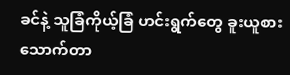ခင်နဲ့ သူခြံကိုယ့်ခြံ ဟင်းရွက်တွေ ခူးယူစားသောက်တာ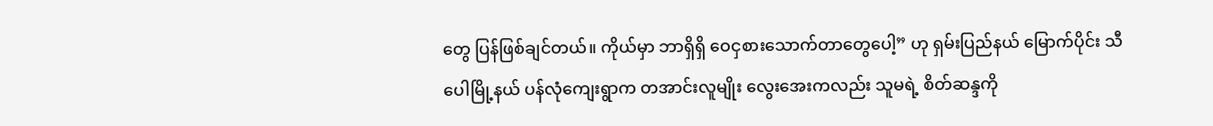တွေ ပြန်ဖြစ်ချင်တယ်။ ကိုယ်မှာ ဘာရှိရှိ ဝေငှစားသောက်တာတွေပေါ့” ဟု ရှမ်းပြည်နယ် မြောက်ပိုင်း သီပေါမြို့နယ် ပန်လုံကျေးရွာက တအာင်းလူမျိုး လွေးအေးကလည်း သူမရဲ့ စိတ်ဆန္ဒကို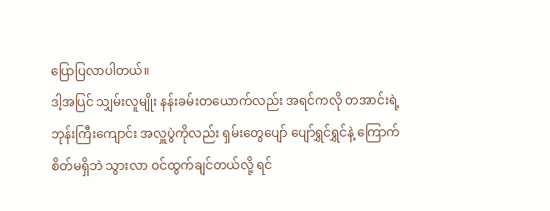ပြောပြလာပါတယ်။
ဒါ့အပြင် သျှမ်းလူမျိုး နန်းခမ်းတယောက်လည်း အရင်ကလို တအာင်းရဲ့ ဘုန်းကြီးကျောင်း အလှူပွဲကိုလည်း ရှမ်းတွေပျော် ပျော်ရွှင်ရွှင်နဲ့ ကြောက်စိတ်မရှိဘဲ သွားလာ ဝင်ထွက်ချင်တယ်လို့ ရင်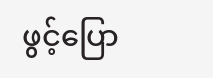ဖွင့်ပြော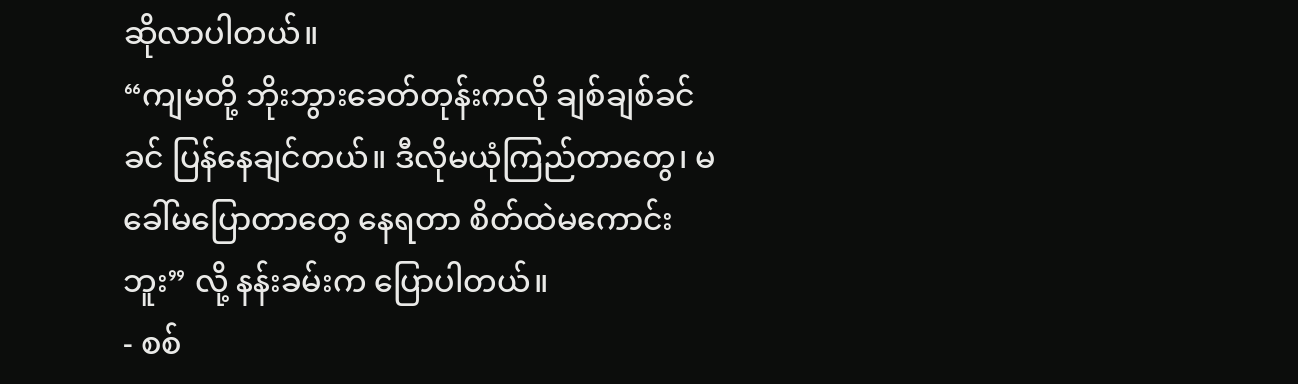ဆိုလာပါတယ်။
“ကျမတို့ ဘိုးဘွားခေတ်တုန်းကလို ချစ်ချစ်ခင်ခင် ပြန်နေချင်တယ်။ ဒီလိုမယုံကြည်တာတွေ၊ မခေါ်မပြောတာတွေ နေရတာ စိတ်ထဲမကောင်းဘူး” လို့ နန်းခမ်းက ပြောပါတယ်။
- စစ်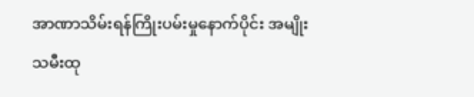အာဏာသိမ်းရန်ကြိုးပမ်းမှုနောက်ပိုင်း အမျိုးသမီးထု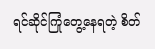ရင်ဆိုင်ကြုံတွေ့နေရတဲ့ စိတ်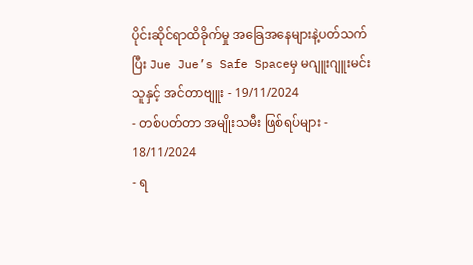ပိုင်းဆိုင်ရာထိခိုက်မှု အခြေအနေများနဲ့ပတ်သက်ပြီး Jue Jue’s Safe Spaceမှ မဂျူးဂျူးမင်းသူနှင့် အင်တာဗျူး - 19/11/2024
- တစ်ပတ်တာ အမျိုးသမီး ဖြစ်ရပ်များ - 18/11/2024
- ရ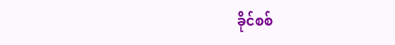ခိုင်စစ်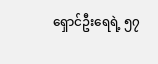ရှောင်ဦးရေရဲ့ ၅၇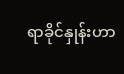ရာခိုင်နှုန်းဟာ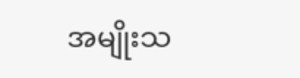အမျိုးသ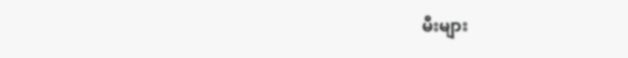မီးများ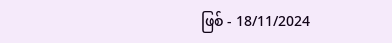ဖြစ် - 18/11/2024